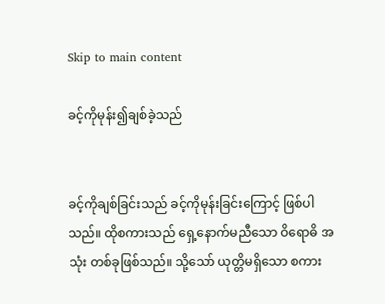Skip to main content

ခင့်ကိုမုန်း၍ချစ်ခဲ့သည်


ခင့်ကိုချစ်ခြင်းသည် ခင့်ကိုမုန်းခြင်းကြောင့် ဖြစ်ပါသည်။ ထိုစကားသည် ရှေ့နောက်မညီသော ဝိရောဓိ အသုံး တစ်ခုဖြစ်သည်။ သို့သော် ယုတ္တိမရှိသော စကား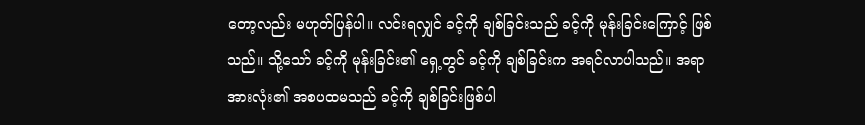တော့လည်း မဟုတ်ပြန်ပါ။ လင်းရလျှင် ခင့်ကို ချစ်ခြင်းသည် ခင့်ကို မုန်းခြင်းကြောင့် ဖြစ်သည်။ သို့သော် ခင့်ကို မုန်းခြင်း၏ ရှေ့တွင် ခင့်ကို ချစ်ခြင်းက အရင်လာပါသည်။ အရာအားလုံး၏ အစပထမသည် ခင့်ကို ချစ်ခြင်းဖြစ်ပါ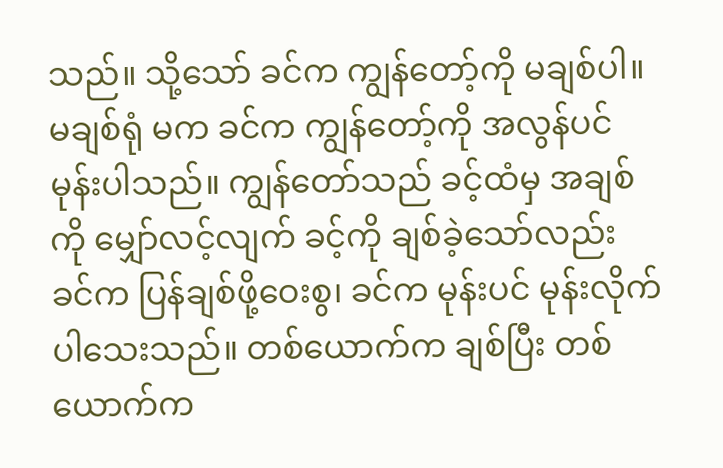သည်။ သို့သော် ခင်က ကျွန်တော့်ကို မချစ်ပါ။ မချစ်ရုံ မက ခင်က ကျွန်တော့်ကို အလွန်ပင် မုန်းပါသည်။ ကျွန်တော်သည် ခင့်ထံမှ အချစ်ကို မျှော်လင့်လျက် ခင့်ကို ချစ်ခဲ့သော်လည်း ခင်က ပြန်ချစ်ဖို့ဝေးစွ၊ ခင်က မုန်းပင် မုန်းလိုက်ပါသေးသည်။ တစ်ယောက်က ချစ်ပြီး တစ်ယောက်က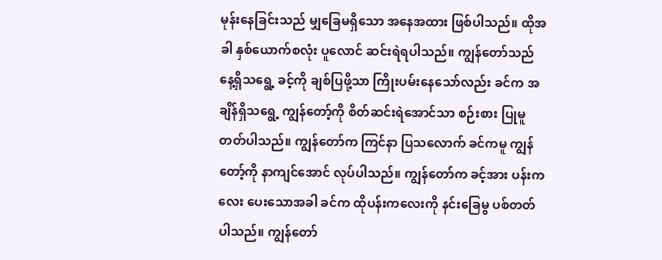မုန်းနေခြင်းသည် မျှခြေမရှိသော အနေအထား ဖြစ်ပါသည်။ ထိုအခါ နှစ်ယောက်စလုံး ပူလောင် ဆင်းရဲရပါသည်။ ကျွန်တော်သည် နေ့ရှိသရွေ့ ခင့်ကို ချစ်ပြဖို့သာ ကြိုးပမ်းနေသော်လည်း ခင်က အချိန်ရှိသရွေ့ ကျွန်တော့်ကို စိတ်ဆင်းရဲအောင်သာ စဉ်းစား ပြုမူတတ်ပါသည်။ ကျွန်တော်က ကြင်နာ ပြသလောက် ခင်ကမူ ကျွန်တော့်ကို နာကျင်အောင် လုပ်ပါသည်။ ကျွန်တော်က ခင့်အား ပန်းကလေး ပေးသောအခါ ခင်က ထိုပန်းကလေးကို နင်းခြေမွ ပစ်တတ်ပါသည်။ ကျွန်တော်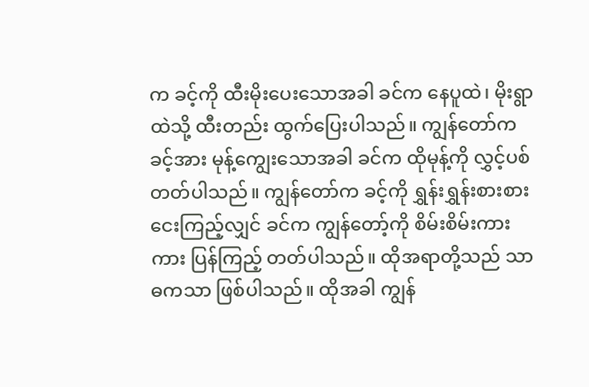က ခင့်ကို ထီးမိုးပေးသောအခါ ခင်က နေပူထဲ၊ မိုးရွာထဲသို့ ထီးတည်း ထွက်ပြေးပါသည်။ ကျွန်တော်က ခင့်အား မုန့်ကျွေးသောအခါ ခင်က ထိုမုန့်ကို လွှင့်ပစ်တတ်ပါသည်။ ကျွန်တော်က ခင့်ကို ရွှန်းရွှန်းစားစား ငေးကြည့်လျှင် ခင်က ကျွန်တော့်ကို စိမ်းစိမ်းကားကား ပြန်ကြည့် တတ်ပါသည်။ ထိုအရာတို့သည် သာဓကသာ ဖြစ်ပါသည်။ ထိုအခါ ကျွန်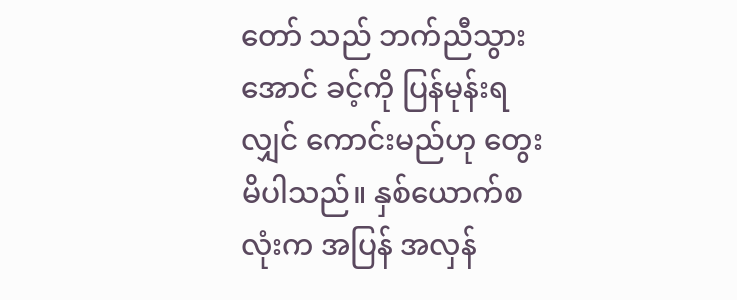တော် သည် ဘက်ညီသွားအောင် ခင့်ကို ပြန်မုန်းရလျှင် ကောင်းမည်ဟု တွေးမိပါသည်။ နှစ်ယောက်စလုံးက အပြန် အလှန်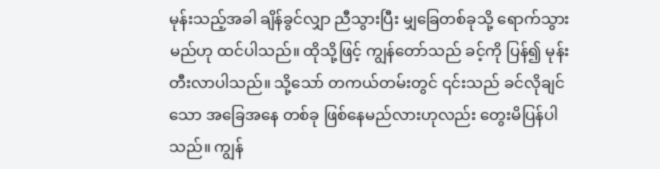မုန်းသည့်အခါ ချိန်ခွင်လျှာ ညီသွားပြီး မျှခြေတစ်ခုသို့ ရောက်သွားမည်ဟု ထင်ပါသည်။ ထိုသို့ဖြင့် ကျွန်တော်သည် ခင့်ကို ပြန်၍ မုန်းတီးလာပါသည်။ သို့သော် တကယ်တမ်းတွင် ၎င်းသည် ခင်လိုချင်သော အခြေအနေ တစ်ခု ဖြစ်နေမည်လားဟုလည်း တွေးမိပြန်ပါသည်။ ကျွန်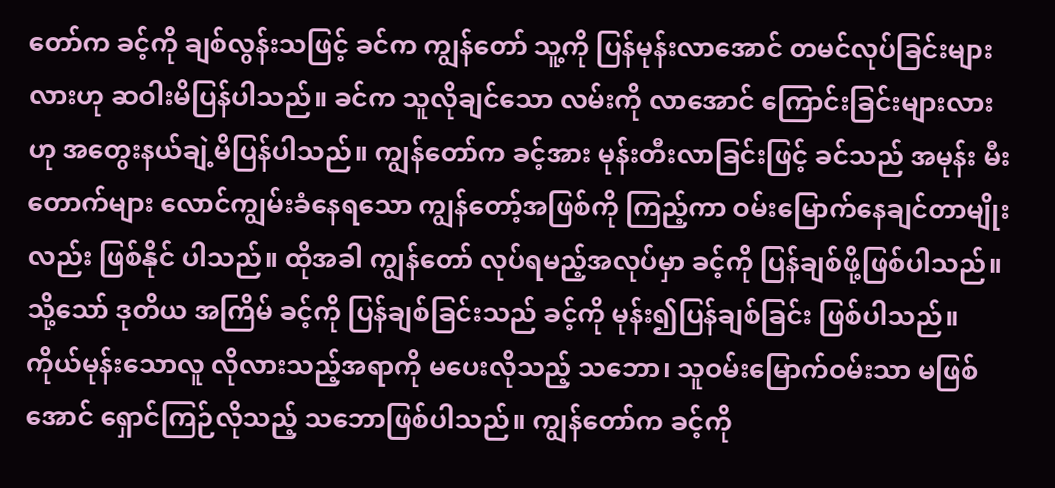တော်က ခင့်ကို ချစ်လွန်းသဖြင့် ခင်က ကျွန်တော် သူ့ကို ပြန်မုန်းလာအောင် တမင်လုပ်ခြင်းများလားဟု ဆဝါးမိပြန်ပါသည်။ ခင်က သူလိုချင်သော လမ်းကို လာအောင် ကြောင်းခြင်းများလားဟု အတွေးနယ်ချဲ့မိပြန်ပါသည်။ ကျွန်တော်က ခင့်အား မုန်းတီးလာခြင်းဖြင့် ခင်သည် အမုန်း မီးတောက်များ လောင်ကျွမ်းခံနေရသော ကျွန်တော့်အဖြစ်ကို ကြည့်ကာ ဝမ်းမြောက်နေချင်တာမျိုးလည်း ဖြစ်နိုင် ပါသည်။ ထိုအခါ ကျွန်တော် လုပ်ရမည့်အလုပ်မှာ ခင့်ကို ပြန်ချစ်ဖို့ဖြစ်ပါသည်။ သို့သော် ဒုတိယ အကြိမ် ခင့်ကို ပြန်ချစ်ခြင်းသည် ခင့်ကို မုန်း၍ပြန်ချစ်ခြင်း ဖြစ်ပါသည်။ ကိုယ်မုန်းသောလူ လိုလားသည့်အရာကို မပေးလိုသည့် သဘော၊ သူဝမ်းမြောက်ဝမ်းသာ မဖြစ်အောင် ရှောင်ကြဉ်လိုသည့် သဘောဖြစ်ပါသည်။ ကျွန်တော်က ခင့်ကို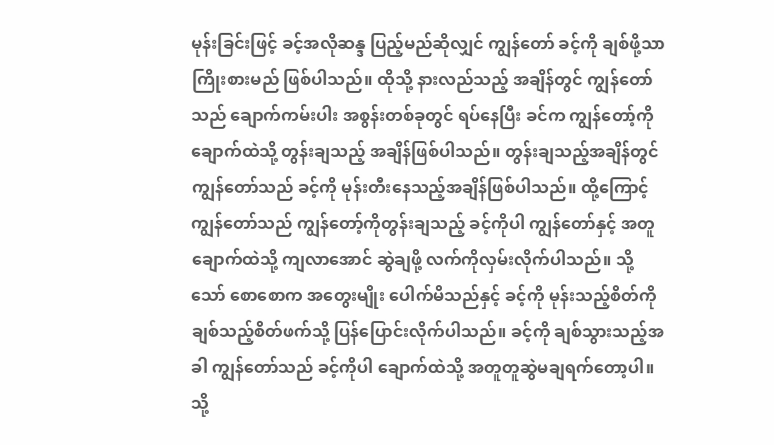မုန်းခြင်းဖြင့် ခင့်အလိုဆန္ဒ ပြည့်မည်ဆိုလျှင် ကျွန်တော် ခင့်ကို ချစ်ဖို့သာ ကြိုးစားမည် ဖြစ်ပါသည်။ ထိုသို့ နားလည်သည့် အချိန်တွင် ကျွန်တော်သည် ချောက်ကမ်းပါး အစွန်းတစ်ခုတွင် ရပ်နေပြီး ခင်က ကျွန်တော့်ကို ချောက်ထဲသို့ တွန်းချသည့် အချိန်ဖြစ်ပါသည်။ တွန်းချသည့်အချိန်တွင် ကျွန်တော်သည် ခင့်ကို မုန်းတီးနေသည့်အချိန်ဖြစ်ပါသည်။ ထို့ကြောင့် ကျွန်တော်သည် ကျွန်တော့်ကိုတွန်းချသည့် ခင့်ကိုပါ ကျွန်တော်နှင့် အတူ ချောက်ထဲသို့ ကျလာအောင် ဆွဲချဖို့ လက်ကိုလှမ်းလိုက်ပါသည်။ သို့သော် စောစောက အတွေးမျိုး ပေါက်မိသည်နှင့် ခင့်ကို မုန်းသည့်စိတ်ကို ချစ်သည့်စိတ်ဖက်သို့ ပြန်ပြောင်းလိုက်ပါသည်။ ခင့်ကို ချစ်သွားသည့်အခါ ကျွန်တော်သည် ခင့်ကိုပါ ချောက်ထဲသို့ အတူတူဆွဲမချရက်တော့ပါ။ သို့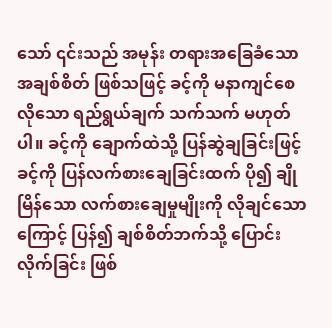သော် ၎င်းသည် အမုန်း တရားအခြေခံသော အချစ်စိတ် ဖြစ်သဖြင့် ခင့်ကို မနာကျင်စေလိုသော ရည်ရွယ်ချက် သက်သက် မဟုတ်ပါ။ ခင့်ကို ချောက်ထဲသို့ ပြန်ဆွဲချခြင်းဖြင့် ခင့်ကို ပြန်လက်စားချေခြင်းထက် ပို၍ ချိုမြိန်သော လက်စားချေမှုမျိုးကို လိုချင်သောကြောင့် ပြန်၍ ချစ်စိတ်ဘက်သို့ ပြောင်းလိုက်ခြင်း ဖြစ်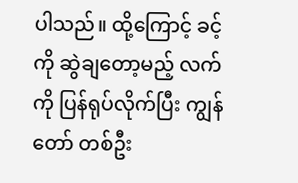ပါသည်။ ထို့ကြောင့် ခင့်ကို ဆွဲချတော့မည့် လက်ကို ပြန်ရုပ်လိုက်ပြီး ကျွန်တော် တစ်ဦး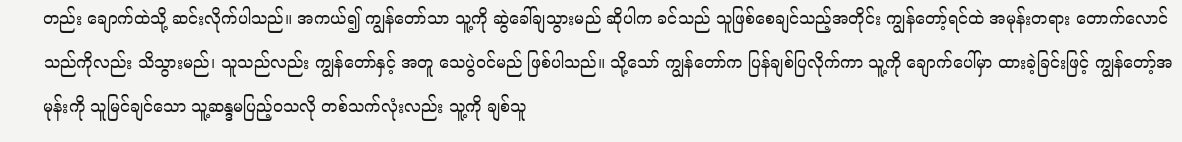တည်း ချောက်ထဲသို့ ဆင်းလိုက်ပါသည်။ အကယ်၍ ကျွန်တော်သာ သူ့ကို ဆွဲခေါ်ချသွားမည် ဆိုပါက ခင်သည် သူဖြစ်စေချင်သည့်အတိုင်း ကျွန်တော့်ရင်ထဲ အမုန်းတရား တောက်လောင်သည်ကိုလည်း သိသွားမည်၊ သူသည်လည်း ကျွန်တော်နှင့် အတူ သေပွဲဝင်မည် ဖြစ်ပါသည်။ သို့သော် ကျွန်တော်က ပြန်ချစ်ပြလိုက်ကာ သူ့ကို ချောက်ပေါ်မှာ ထားခဲ့ခြင်းဖြင့် ကျွန်တော့်အမုန်းကို သူမြင်ချင်သော သူ့ဆန္ဒမပြည့်ဝသလို တစ်သက်လုံးလည်း သူ့ကို ချစ်သူ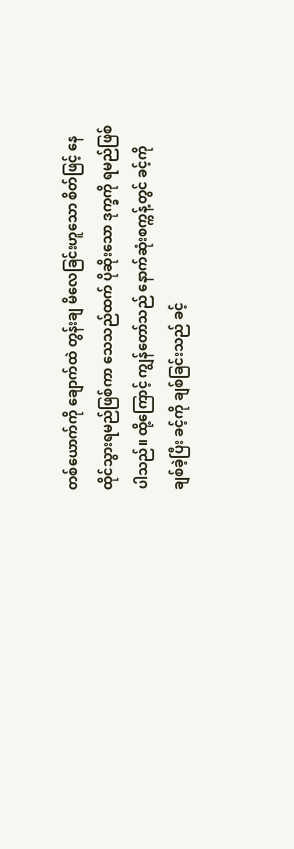တစ်ယောက်ကို ချောက်ထဲ တွန်းချ မိလေခြင်းဟူသော စိတ်ဖြင့် နေထိုင်သွားရမည်ဖြစ်ကာ သေသည်ထက် ပိုဆိုးသော ဒုက္ခကို ရမည်ဖြစ်ပါသည်။ ထို့ကြောင့် ကျွန်တော်သည် နောက်ဆုံးစက္ကန့်တွင် ခင့်ကို ချစ်ခဲ့ပြီး ခင့်ကို ချစ်ခြင်းသည် ခင့်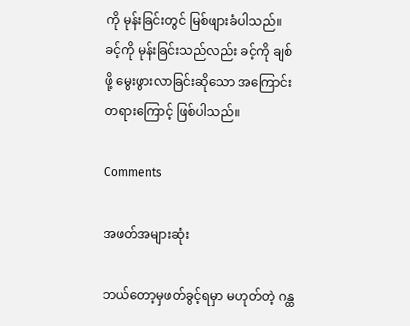ကို မုန်းခြင်းတွင် မြစ်ဖျားခံပါသည်။ ခင့်ကို မုန်းခြင်းသည်လည်း ခင့်ကို ချစ်ဖို့ မွေးဖွားလာခြင်းဆိုသော အကြောင်းတရားကြောင့် ဖြစ်ပါသည်။

Comments

အဖတ်အများဆုံး

ဘယ်တော့မှဖတ်ခွင့်ရမှာ မဟုတ်တဲ့ ဂန္ထ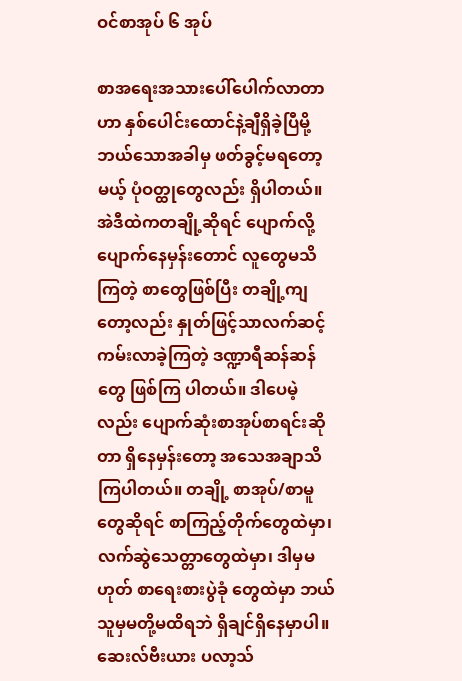ဝင်စာအုပ် ၆ အုပ်

စာအရေးအသားပေါ်ပေါက်လာတာဟာ နှစ်ပေါင်းထောင်နဲ့ချီရှိခဲ့ပြီမို့ ဘယ်သောအခါမှ ဖတ်ခွင့်မရတော့မယ့် ပုံဝတ္ထုတွေလည်း ရှိပါတယ်။ အဲဒီထဲကတချို့ဆိုရင် ပျောက်လို့ပျောက်နေမှန်းတောင် လူတွေမသိကြတဲ့ စာတွေဖြစ်ပြီး တချို့ကျတော့လည်း နှုတ်ဖြင့်သာလက်ဆင့်ကမ်းလာခဲ့ကြတဲ့ ဒဏ္ဍာရီဆန်ဆန်တွေ ဖြစ်ကြ ပါတယ်။ ဒါပေမဲ့လည်း ပျောက်ဆုံးစာအုပ်စာရင်းဆိုတာ ရှိနေမှန်းတော့ အသေအချာသိကြပါတယ်။ တချို့ စာအုပ်/စာမူတွေဆိုရင် စာကြည့်တိုက်တွေထဲမှာ၊ လက်ဆွဲသေတ္တာတွေထဲမှာ၊ ဒါမှမဟုတ် စာရေးစားပွဲခုံ တွေထဲမှာ ဘယ်သူမှမတို့မထိရဘဲ ရှိချင်ရှိနေမှာပါ။ ဆေးလ်ဗီးယား ပလာ့သ်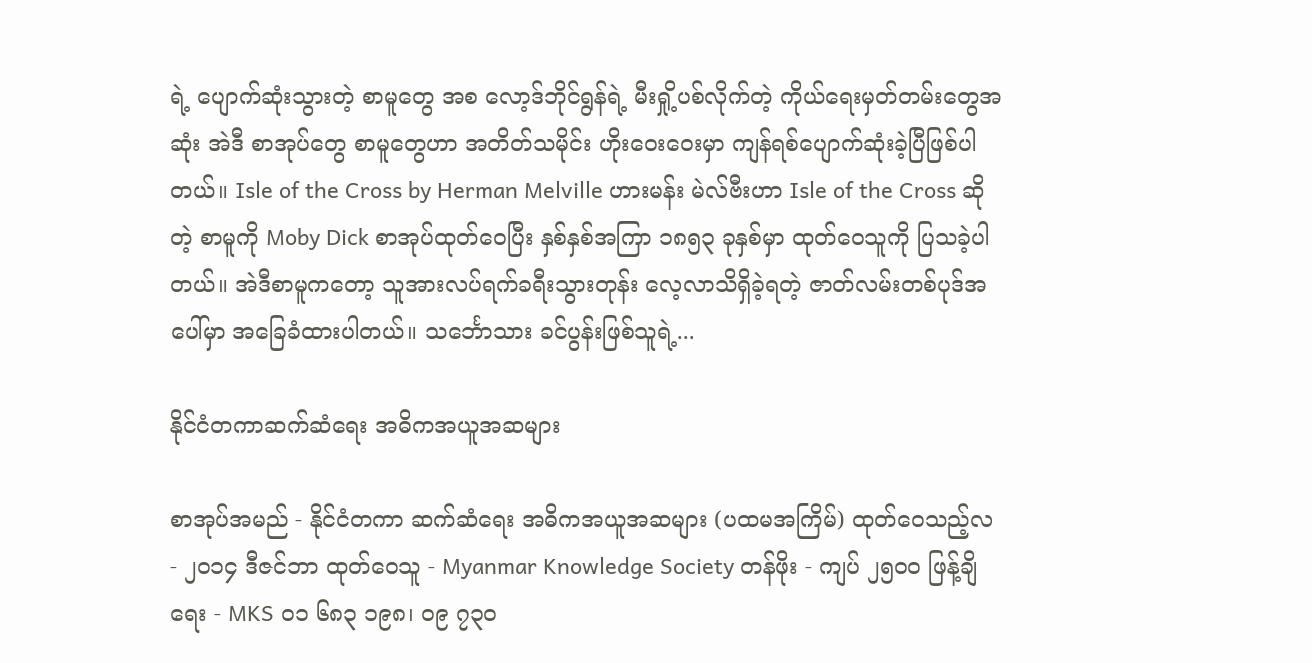ရဲ့ ပျောက်ဆုံးသွားတဲ့ စာမူတွေ အစ လော့ဒ်ဘိုင်ရွန်ရဲ့ မီးရှို့ပစ်လိုက်တဲ့ ကိုယ်ရေးမှတ်တမ်းတွေအဆုံး အဲဒီ စာအုပ်တွေ စာမူတွေဟာ အတိတ်သမိုင်း ဟိုးဝေးဝေးမှာ ကျန်ရစ်ပျောက်ဆုံးခဲ့ပြီဖြစ်ပါတယ်။ Isle of the Cross by Herman Melville ဟားမန်း မဲလ်ဗီးဟာ Isle of the Cross ဆိုတဲ့ စာမူကို Moby Dick စာအုပ်ထုတ်ဝေပြီး နှစ်နှစ်အကြာ ၁၈၅၃ ခုနှစ်မှာ ထုတ်ဝေသူကို ပြသခဲ့ပါတယ်။ အဲဒီစာမူကတော့ သူအားလပ်ရက်ခရီးသွားတုန်း လေ့လာသိရှိခဲ့ရတဲ့ ဇာတ်လမ်းတစ်ပုဒ်အပေါ်မှာ အခြေခံထားပါတယ်။ သင်္ဘောသား ခင်ပွန်းဖြစ်သူရဲ့...

နိုင်ငံတကာဆက်ဆံရေး အဓိကအယူအဆများ

စာအုပ်အမည် - နိုင်ငံတကာ ဆက်ဆံရေး အဓိကအယူအဆများ (ပထမအကြိမ်) ထုတ်ဝေသည့်လ - ၂၀၁၄ ဒီဇင်ဘာ ထုတ်ဝေသူ - Myanmar Knowledge Society တန်ဖိုး - ကျပ် ၂၅၀၀ ဖြန့်ချိရေး - MKS ၀၁ ၆၈၃ ၁၉၈၊ ၀၉ ၇၃၀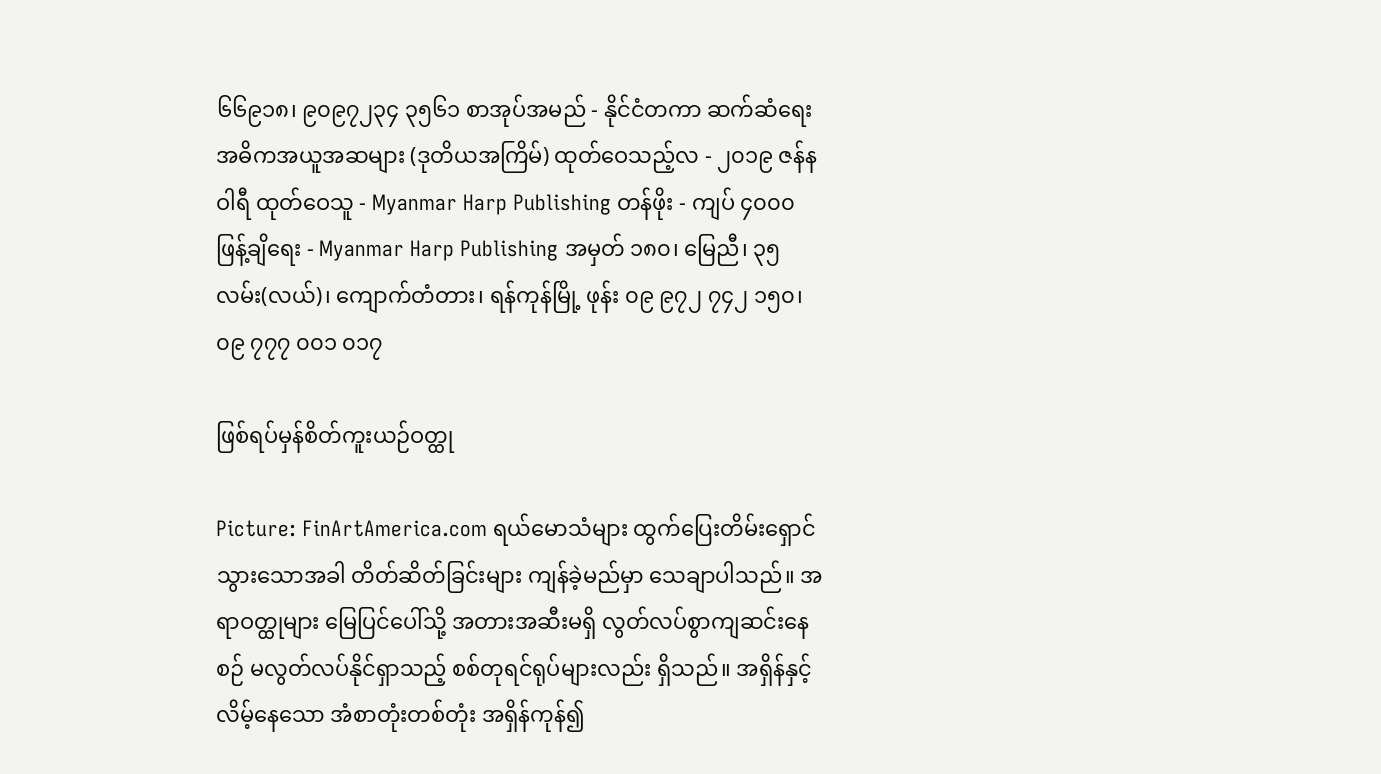၆၆၉၁၈၊ ၉၀၉၇၂၃၄ ၃၅၆၁ စာအုပ်အမည် - နိုင်ငံတကာ ဆက်ဆံရေး အဓိကအယူအဆများ (ဒုတိယအကြိမ်) ထုတ်ဝေသည့်လ - ၂၀၁၉ ဇန်နဝါရီ ထုတ်ဝေသူ - Myanmar Harp Publishing တန်ဖိုး - ကျပ် ၄၀၀၀ ဖြန့်ချိရေး - Myanmar Harp Publishing အမှတ် ၁၈၀၊ မြေညီ၊ ၃၅ လမ်း(လယ်)၊ ကျောက်တံတား၊ ရန်ကုန်မြို့ ဖုန်း ၀၉ ၉၇၂ ၇၄၂ ၁၅၀၊ ၀၉ ၇၇၇ ၀၀၁ ၀၁၇

ဖြစ်ရပ်မှန်စိတ်ကူးယဉ်ဝတ္ထု

Picture: FinArtAmerica.com ရယ်မောသံများ ထွက်ပြေးတိမ်းရှောင်သွားသောအခါ တိတ်ဆိတ်ခြင်းများ ကျန်ခဲ့မည်မှာ သေချာပါသည်။ အရာဝတ္ထုများ မြေပြင်ပေါ်သို့ အတားအဆီးမရှိ လွတ်လပ်စွာကျဆင်းနေစဉ် မလွတ်လပ်နိုင်ရှာသည့် စစ်တုရင်ရုပ်များလည်း ရှိသည်။ အရှိန်နှင့်လိမ့်နေသော အံစာတုံးတစ်တုံး အရှိန်ကုန်၍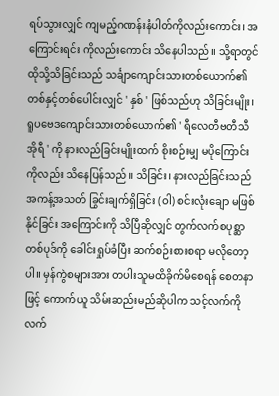ရပ်သွားလျှင် ကျမည့်ဂဏန်းနံပါတ်ကိုလည်းကောင်း၊ အကြောင်းရင်း ကိုလည်းကောင်း သိနေပါသည်။ သို့ရာတွင် ထိုသို့သိခြင်းသည် သင်္ချာကျောင်းသားတစ်ယောက်၏ တစ်နှင့်တစ်ပေါင်းလျှင် ' နှစ် ' ဖြစ်သည်ဟု သိခြင်းမျိုး၊ ရူပဗေဒကျောင်းသားတစ်ယောက်၏ ' ရီလေတီဗတီသီအိုရီ ' ကို နားလည်ခြင်းမျိုးထက် စိုးစဉ်းမျှ မပိုကြောင်းကိုလည်း သိနေပြန်သည်။ သိခြင်း၊ နားလည်ခြင်းသည် အကန့်အသတ် ခြွင်းချက်ရှိခြင်း (ဝါ) စင်းလုံးချော မဖြစ်နိုင်ခြင်း အကြောင်းကို သိပြီဆိုလျှင် တွက်လက်စပုစ္ဆာတစ်ပုဒ်ကို ခေါင်းရှုပ်ခံပြီး ဆက်စဉ်းစားစရာ မလိုတော့ပါ။ မှန်ကွဲစများအား တပါးသူမထိခိုက်မိစေရန် စေတနာဖြင့် ကောက်ယူ သိမ်းဆည်းမည်ဆိုပါက သင့်လက်ကို လက်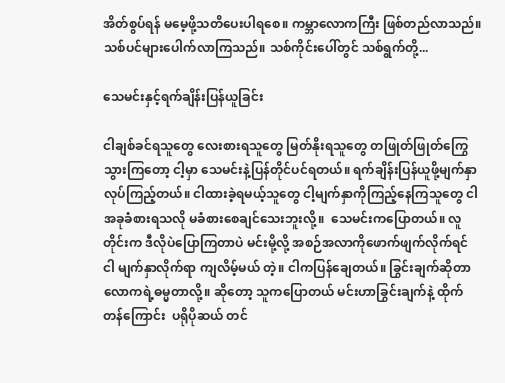အိတ်စွပ်ရန် မမေ့ဖို့သတိပေးပါရစေ။ ကမ္ဘာလောကကြီး ဖြစ်တည်လာသည်။ သစ်ပင်များပေါက်လာကြသည်။ သစ်ကိုင်းပေါ်တွင် သစ်ရွက်တို့...

သေမင်းနှင့်ရက်ချိန်းပြန်ယူခြင်း

ငါချစ်ခင်ရသူတွေ လေးစားရသူတွေ မြတ်နိုးရသူတွေ တဖြုတ်ဖြုတ်ကြွေသွားကြတော့ ငါ့မှာ သေမင်းနဲ့ပြန်တိုင်ပင်ရတယ်။ ရက်ချိန်းပြန်ယူဖို့မျက်နှာလုပ်ကြည့်တယ်။ ငါထားခဲ့ရမယ့်သူတွေ ငါ့မျက်နှာကိုကြည့်နေကြသူတွေ ငါအခုခံစားရသလို မခံစားစေချင်သေးဘူးလို့။  သေမင်းကပြောတယ်။ လူတိုင်းက ဒီလိုပဲပြောကြတာပဲ မင်းမို့လို့ အစဉ်အလာကိုဖောက်ဖျက်လိုက်ရင် ငါ မျက်နှာလိုက်ရာ ကျလိမ့်မယ် တဲ့။ ငါကပြန်ချေတယ်။ ခြွင်းချက်ဆိုတာလောကရဲ့ဓမ္မတာလို့။ ဆိုတော့ သူကပြောတယ် မင်းဟာခြွင်းချက်နဲ့ ထိုက်တန်ကြောင်း  ပရိုပိုဆယ် တင်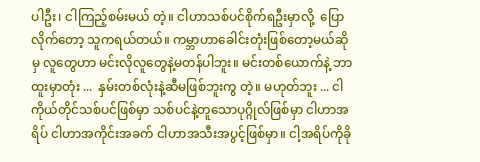ပါဦး၊ ငါကြည့်စမ်းမယ် တဲ့။ ငါဟာသစ်ပင်စိုက်ရဦးမှာလို့  ပြောလိုက်တော့ သူကရယ်တယ်။ ကမ္ဘာဟာခေါင်းတုံးဖြစ်တော့မယ်ဆိုမှ လူတွေဟာ မင်းလိုလူတွေနဲ့မတန်ပါဘူး။ မင်းတစ်ယောက်နဲ့ ဘာထူးမှာတုံး ...  နှမ်းတစ်လုံးနဲ့ဆီမဖြစ်ဘူးကွ တဲ့။ မဟုတ်ဘူး ... ငါကိုယ်တိုင်သစ်ပင်ဖြစ်မှာ သစ်ပင်နဲ့တူသောပုဂ္ဂိုလ်ဖြစ်မှာ ငါဟာအရိပ် ငါဟာအကိုင်းအခက် ငါဟာအသီးအပွင့်ဖြစ်မှာ။ ငါ့အရိပ်ကိုခို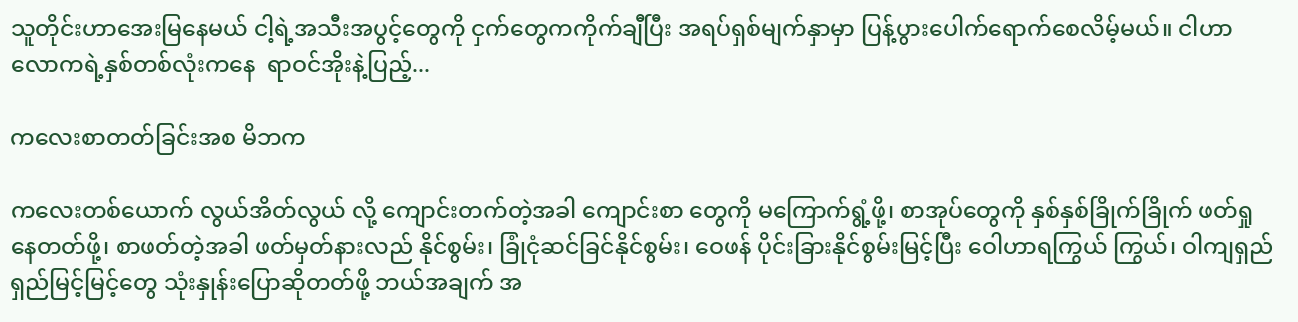သူတိုင်းဟာအေးမြနေမယ် ငါ့ရဲ့အသီးအပွင့်တွေကို ငှက်တွေကကိုက်ချီပြီး အရပ်ရှစ်မျက်နှာမှာ ပြန့်ပွားပေါက်ရောက်စေလိမ့်မယ်။ ငါဟာ လောကရဲ့နှစ်တစ်လုံးကနေ  ရာဝင်အိုးနဲ့ပြည့်...

ကလေးစာတတ်ခြင်းအစ မိဘက

ကလေးတစ်ယောက် လွယ်အိတ်လွယ် လို့ ကျောင်းတက်တဲ့အခါ ကျောင်းစာ တွေကို မကြောက်ရွံ့ဖို့၊ စာအုပ်တွေကို နှစ်နှစ်ခြိုက်ခြိုက် ဖတ်ရှုနေတတ်ဖို့၊ စာဖတ်တဲ့အခါ ဖတ်မှတ်နားလည် နိုင်စွမ်း၊ ခြုံငုံဆင်ခြင်နိုင်စွမ်း၊ ဝေဖန် ပိုင်းခြားနိုင်စွမ်းမြင့်ပြီး ဝေါဟာရကြွယ် ကြွယ်၊ ဝါကျရှည်ရှည်မြင့်မြင့်တွေ သုံးနှုန်းပြောဆိုတတ်ဖို့ ဘယ်အချက် အ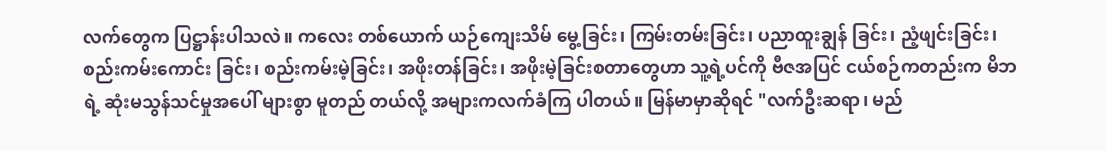လက်တွေက ပြဋ္ဌာန်းပါသလဲ။ ကလေး တစ်ယောက် ယဉ်ကျေးသိမ် မွေ့ခြင်း၊ ကြမ်းတမ်းခြင်း၊ ပညာထူးချွန် ခြင်း၊ ညံ့ဖျင်းခြင်း၊ စည်းကမ်းကောင်း ခြင်း၊ စည်းကမ်းမဲ့ခြင်း၊ အဖိုးတန်ခြင်း၊ အဖိုးမဲ့ခြင်းစတာတွေဟာ သူ့ရဲ့ပင်ကို ဗီဇအပြင် ငယ်စဉ်ကတည်းက မိဘရဲ့ ဆုံးမသွန်သင်မှုအပေါ် များစွာ မူတည် တယ်လို့ အများကလက်ခံကြ ပါတယ်။ မြန်မာမှာဆိုရင် "လက်ဦးဆရာ၊ မည်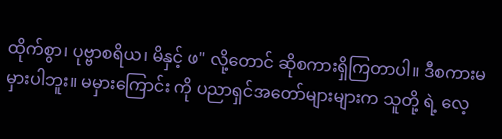ထိုက်စွာ၊ ပုဗ္ဗာစရိယ၊ မိနှင့် ဖ" လို့တောင် ဆိုစကားရှိကြတာပါ။ ဒီစကားမမှားပါဘူး။ မမှားကြောင်း ကို ပညာရှင်အတော်များများက သူတို့ ရဲ့ လေ့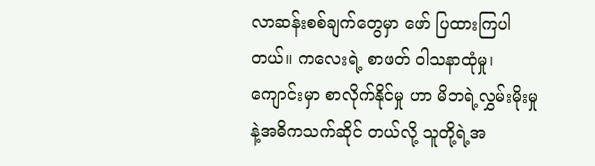လာဆန်းစစ်ချက်တွေမှာ ဖော် ပြထားကြပါတယ်။ ကလေးရဲ့ စာဖတ် ဝါသနာထုံမှု၊ ကျောင်းမှာ စာလိုက်နိုင်မှု ဟာ မိဘရဲ့လွှမ်းမိုးမှုနဲ့အဓိကသက်ဆိုင် တယ်လို့ သူတို့ရဲ့အ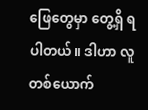ဖြေတွေမှာ တွေ့ရှိ ရပါတယ်။ ဒါဟာ လူတစ်ယောက်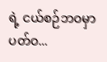ရဲ့ ငယ်စဉ်ဘဝမှာ ပတ်ဝ...